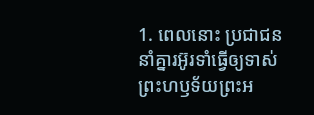1. ពេលនោះ ប្រជាជននាំគ្នារអ៊ូរទាំធ្វើឲ្យទាស់ព្រះហឫទ័យព្រះអ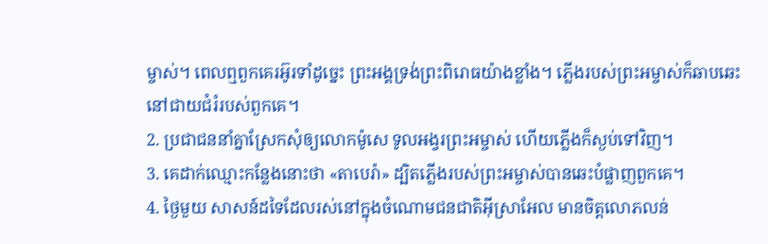ម្ចាស់។ ពេលឮពួកគេរអ៊ូរទាំដូច្នេះ ព្រះអង្គទ្រង់ព្រះពិរោធយ៉ាងខ្លាំង។ ភ្លើងរបស់ព្រះអម្ចាស់ក៏ឆាបឆេះនៅជាយជំរំរបស់ពួកគេ។
2. ប្រជាជននាំគ្នាស្រែកសុំឲ្យលោកម៉ូសេ ទូលអង្វរព្រះអម្ចាស់ ហើយភ្លើងក៏ស្ងប់ទៅវិញ។
3. គេដាក់ឈ្មោះកន្លែងនោះថា «តាបេរ៉ា» ដ្បិតភ្លើងរបស់ព្រះអម្ចាស់បានឆេះបំផ្លាញពួកគេ។
4. ថ្ងៃមួយ សាសន៍ដទៃដែលរស់នៅក្នុងចំណោមជនជាតិអ៊ីស្រាអែល មានចិត្តលោភលន់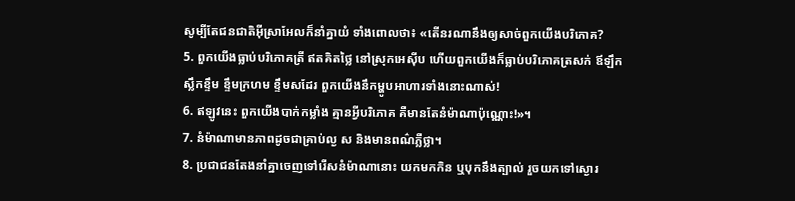សូម្បីតែជនជាតិអ៊ីស្រាអែលក៏នាំគ្នាយំ ទាំងពោលថា៖ «តើនរណានឹងឲ្យសាច់ពួកយើងបរិភោគ?
5. ពួកយើងធ្លាប់បរិភោគត្រី ឥតគិតថ្លៃ នៅស្រុកអេស៊ីប ហើយពួកយើងក៏ធ្លាប់បរិភោគត្រសក់ ឪឡឹក ស្លឹកខ្ទឹម ខ្ទឹមក្រហម ខ្ទឹមសដែរ ពួកយើងនឹកម្ហូបអាហារទាំងនោះណាស់!
6. ឥឡូវនេះ ពួកយើងបាក់កម្លាំង គ្មានអ្វីបរិភោគ គឺមានតែនំម៉ាណាប៉ុណ្ណោះ!»។
7. នំម៉ាណាមានភាពដូចជាគ្រាប់ល្ង ស និងមានពណ៌ភ្លឺថ្លា។
8. ប្រជាជនតែងនាំគ្នាចេញទៅរើសនំម៉ាណានោះ យកមកកិន ឬបុកនឹងត្បាល់ រួចយកទៅស្ងោរ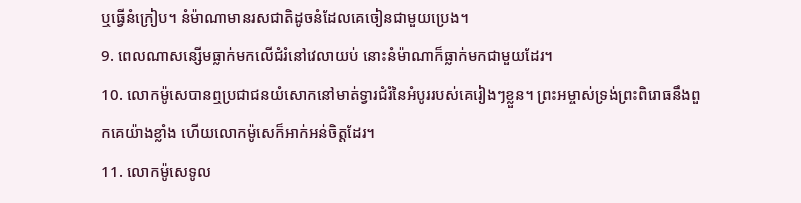ឬធ្វើនំក្រៀប។ នំម៉ាណាមានរសជាតិដូចនំដែលគេចៀនជាមួយប្រេង។
9. ពេលណាសន្សើមធ្លាក់មកលើជំរំនៅវេលាយប់ នោះនំម៉ាណាក៏ធ្លាក់មកជាមួយដែរ។
10. លោកម៉ូសេបានឮប្រជាជនយំសោកនៅមាត់ទ្វារជំរំនៃអំបូររបស់គេរៀងៗខ្លួន។ ព្រះអម្ចាស់ទ្រង់ព្រះពិរោធនឹងពួកគេយ៉ាងខ្លាំង ហើយលោកម៉ូសេក៏អាក់អន់ចិត្តដែរ។
11. លោកម៉ូសេទូល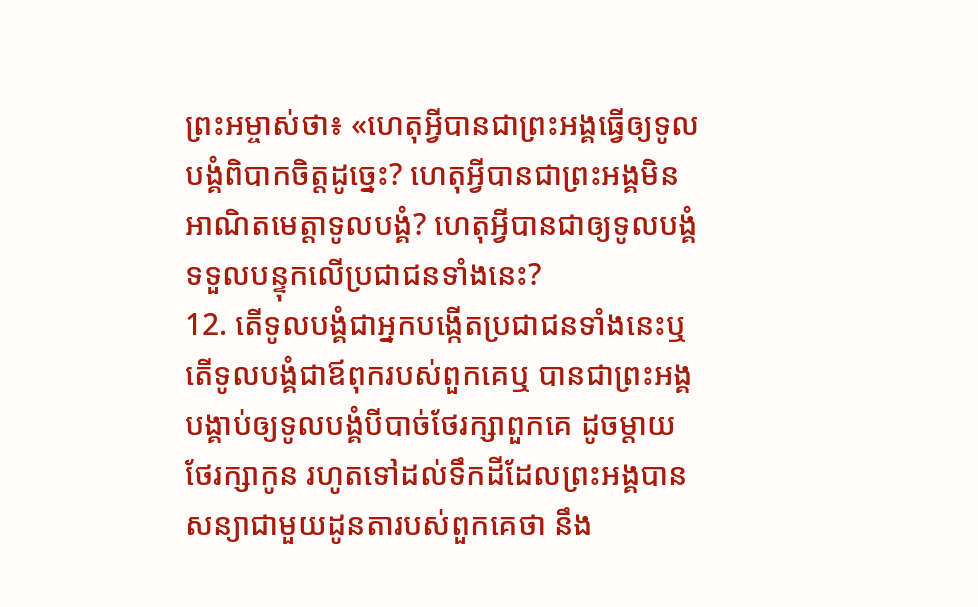ព្រះអម្ចាស់ថា៖ «ហេតុអ្វីបានជាព្រះអង្គធ្វើឲ្យទូលបង្គំពិបាកចិត្តដូច្នេះ? ហេតុអ្វីបានជាព្រះអង្គមិនអាណិតមេត្តាទូលបង្គំ? ហេតុអ្វីបានជាឲ្យទូលបង្គំទទួលបន្ទុកលើប្រជាជនទាំងនេះ?
12. តើទូលបង្គំជាអ្នកបង្កើតប្រជាជនទាំងនេះឬ តើទូលបង្គំជាឪពុករបស់ពួកគេឬ បានជាព្រះអង្គបង្គាប់ឲ្យទូលបង្គំបីបាច់ថែរក្សាពួកគេ ដូចម្ដាយថែរក្សាកូន រហូតទៅដល់ទឹកដីដែលព្រះអង្គបានសន្យាជាមួយដូនតារបស់ពួកគេថា នឹង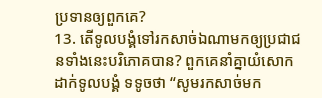ប្រទានឲ្យពួកគេ?
13. តើទូលបង្គំទៅរកសាច់ឯណាមកឲ្យប្រជាជនទាំងនេះបរិភោគបាន? ពួកគេនាំគ្នាយំសោកដាក់ទូលបង្គំ ទទូចថា “សូមរកសាច់មក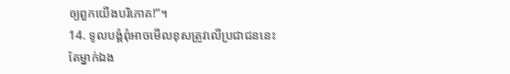ឲ្យពួកយើងបរិភោគ!”។
14. ទូលបង្គំពុំអាចមើលខុសត្រូវលើប្រជាជននេះតែម្នាក់ឯង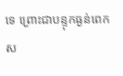ទេ ព្រោះជាបន្ទុកធ្ងន់ពេកស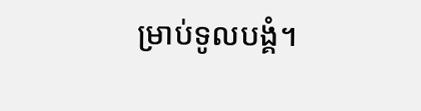ម្រាប់ទូលបង្គំ។